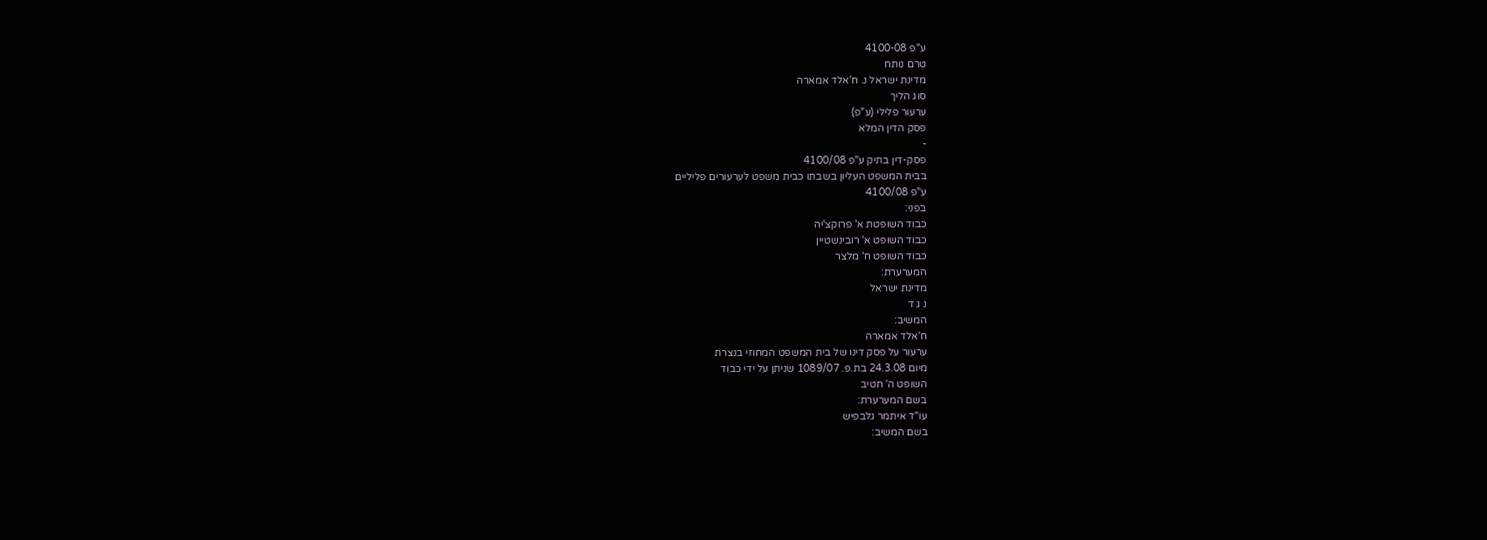ע"פ 4100-08
טרם נותח
מדינת ישראל נ. ח'אלד אמארה
סוג הליך
ערעור פלילי (ע"פ)
פסק הדין המלא
-
פסק-דין בתיק ע"פ 4100/08
בבית המשפט העליון בשבתו כבית משפט לערעורים פליליים
ע"פ 4100/08
בפני:
כבוד השופטת א' פרוקצ'יה
כבוד השופט א' רובינשטיין
כבוד השופט ח' מלצר
המערערת:
מדינת ישראל
נ ג ד
המשיב:
ח'אלד אמארה
ערעור על פסק דינו של בית המשפט המחוזי בנצרת
מיום 24.3.08 בת.פ. 1089/07 שניתן על ידי כבוד
השופט ה' חטיב
בשם המערערת:
עו"ד איתמר גלבפיש
בשם המשיב: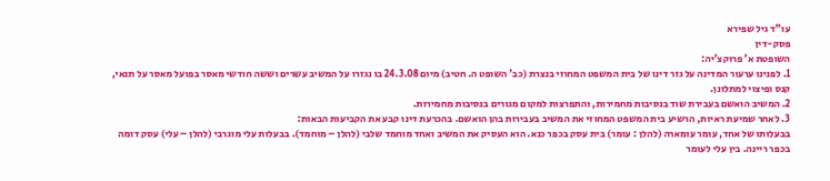עו"ד גיל שפירא
פסק-דין
השופטת א' פרוקצ'יה:
1. לפנינו ערעור המדינה על גזר דינו של בית המשפט המחוזי בנצרת (כב' השופט ה. חטיב) מיום 24.3.08 בו נגזרו על המשיב עשרים וששה חודשי מאסר בפועל מאסר על תנאי, קנס ופיצוי למתלונן.
2. המשיב הואשם בעבירת שוד בנסיבות מחמירות, והתפרצות למקום מגורים בנסיבות מחמירות.
3. לאחר שמיעת ראיות, הרשיע בית המשפט המחוזי את המשיב בעבירות בהן הואשם. בהכרעת דינו קבע את הקביעות הבאות:
בבעלותו של אחד, עומר עומארה (להלן : עומר) בית עסק בכפר כנא. הוא העסיק את המשיב ואחד מוחמד שלבי (להלן – מוחמד). בבעלות עלי מוגרבי (להלן – עלי) עסק דומה בכפר ריינה. בין עלי לעומר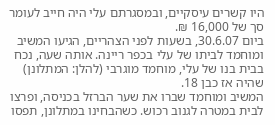היו קשרים עיסקיים, ובמסגרתם עלי היה חייב לעומר סך של 16,000 ₪.
ביום 30.6.07, בשעות לפני הצהריים, הגיעו המשיב ומוחמד לביתו של עלי בכפר ריינה. אותה שעה, נכח בבית בנו של עלי, מוחמד מוגרבי (להלן: המתלונן) שהיה אז כבן 18.
המשיב ומוחמד שברו את שער הברזל בכניסה, ופרצו לבית במטרה לגנוב רכוש. כשהבחינו במתלונן, תפסו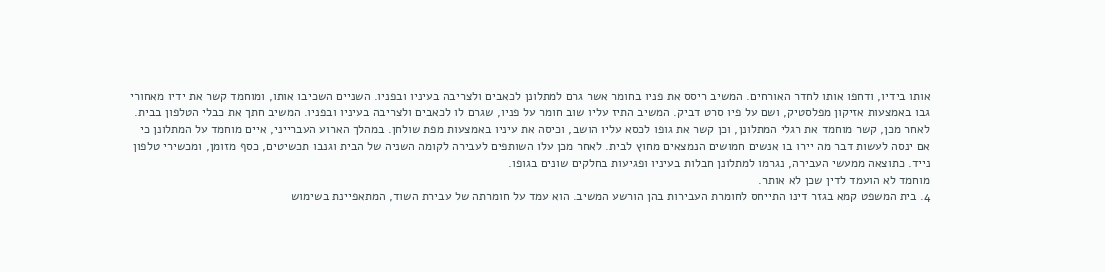אותו בידיו, ודחפו אותו לחדר האורחים. המשיב ריסס את פניו בחומר אשר גרם למתלונן לכאבים ולצריבה בעיניו ובפניו. השניים השכיבו אותו, ומוחמד קשר את ידיו מאחורי גבו באמצעות אזיקון מפלסטיק, ושם על פיו סרט דביק. המשיב התיז עליו שוב חומר על פניו, שגרם לו לכאבים ולצריבה בעיניו ובפניו. המשיב חתך את כבלי הטלפון בבית. לאחר מכן, קשר מוחמד את רגלי המתלונן, וכן קשר את גופו לכסא עליו הושב, וכיסה את עיניו באמצעות מפת שולחן. במהלך הארוע העברייני, איים מוחמד על המתלונן כי אם ינסה לעשות דבר מה יירו בו אנשים חמושים הנמצאים מחוץ לבית. לאחר מכן עלו השותפים לעבירה לקומה השניה של הבית וגנבו תכשיטים, כסף מזומן, ומכשירי טלפון נייד. כתוצאה ממעשי העבירה, נגרמו למתלונן חבלות בעיניו ופגיעות בחלקים שונים בגופו.
מוחמד לא הועמד לדין שכן לא אותר.
4. בית המשפט קמא בגזר דינו התייחס לחומרת העבירות בהן הורשע המשיב. הוא עמד על חומרתה של עבירת השוד, המתאפיינת בשימוש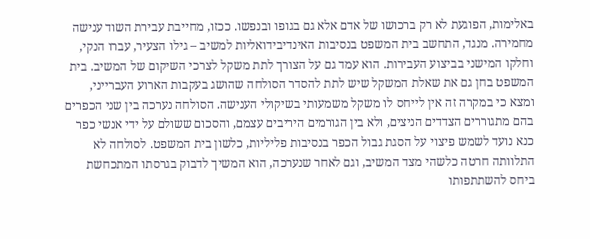באלימות, הפוגעת לא רק ברכושו של אדם אלא גם בגופו ובנפשו. ככזו, מחייבת עבירת השוד ענישה מחמירה. מנגד, התחשב בית המשפט בנסיבות האינדיבידואליות למשיב – גילו הצעיר, עברו הנקי, וחלקו המישני בביצוע העבירות. הוא עמד גם על הצורך לתת משקל לצרכי השיקום של המשיב. בית המשפט בחן גם את שאלת המשקל שיש לתת להסדר הסולחה שהושג בעקבות הארוע העברייני, ומצא כי במקרה זה אין לייחס לו משקל משמעותי בשיקולי הענישה. הסולחה נערכה בין שני הכפרים בהם מתגוררים הצדדים הניצים, ולא בין הגורמים היריבים עצמם, והסכום ששולם על ידי אנשי כפר כנא נועד לשמש פיצוי על הסגת גבול הכפר בנסיבות פליליות, כלשון בית המשפט. לסולחה לא התלוותה חרטה כלשהי מצד המשיב, וגם לאחר שנערכה, הוא המשיך לדבוק בגרסתו המתכחשת ביחס להשתתפותו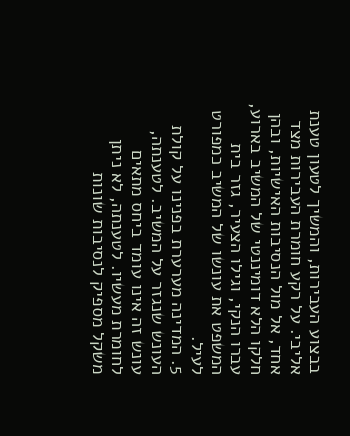בבצוע העבירות, והמשיך לטעון טענת אליבי. על רקע חומרת העבירות מצד אחד, אל מול הנסיבות האישיות, ובהן חלקו הלא דומיננטי של המשיב בארוע, עברו הנקי, וגילו הצעיר, גזר בית המשפט את עונשו של המשיב כמפורט לעיל.
5. המדינה מערערת בפנינו על קולת העונש שנגזר על המשיב. לטענתה, עונש זה אינו עומד ביחס מתאים לחומרת מעשיו. לטענתה, לא ניתן משקל מספיק לנסיבות שונות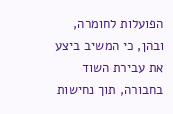הפועלות לחומרה, ובהן, כי המשיב ביצע את עבירת השוד בחבורה, תוך נחישות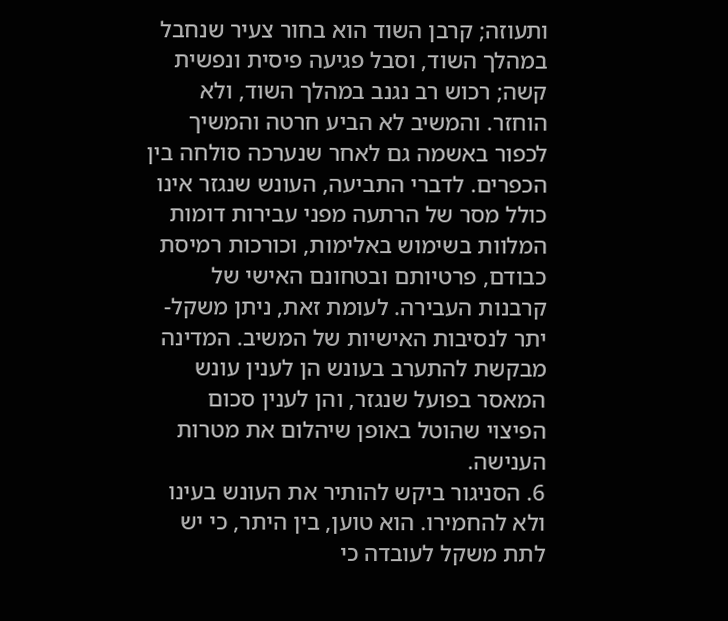ותעוזה; קרבן השוד הוא בחור צעיר שנחבל במהלך השוד, וסבל פגיעה פיסית ונפשית קשה; רכוש רב נגנב במהלך השוד, ולא הוחזר. והמשיב לא הביע חרטה והמשיך לכפור באשמה גם לאחר שנערכה סולחה בין הכפרים. לדברי התביעה, העונש שנגזר אינו כולל מסר של הרתעה מפני עבירות דומות המלוות בשימוש באלימות, וכורכות רמיסת כבודם, פרטיותם ובטחונם האישי של קרבנות העבירה. לעומת זאת, ניתן משקל-יתר לנסיבות האישיות של המשיב. המדינה מבקשת להתערב בעונש הן לענין עונש המאסר בפועל שנגזר, והן לענין סכום הפיצוי שהוטל באופן שיהלום את מטרות הענישה.
6. הסניגור ביקש להותיר את העונש בעינו ולא להחמירו. הוא טוען, בין היתר, כי יש לתת משקל לעובדה כי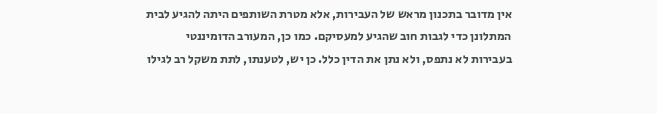אין מדובר בתכנון מראש של העבירות, אלא מטרת השותפים היתה להגיע לבית המתלונן כדי לגבות חוב שהגיע למעסיקם. כמו כן, המעורב הדומיננטי בעבירות לא נתפס, ולא נתן את הדין כלל. כן יש, לטענתו, לתת משקל רב לגילו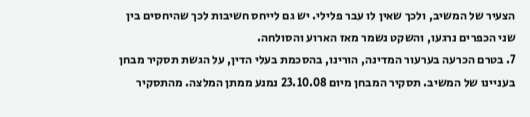הצעיר של המשיב, ולכך שאין לו עבר פלילי. יש גם לייחס חשיבות לכך שהיחסים בין שני הכפרים נרגעו, והשקט נשמר מאז הארוע והסולחה.
7. בטרם הכרעה בערעור המדינה, הורינו, בהסכמת בעלי הדין, על הגשת תסקיר מבחן בעניינו של המשיב. תסקיר המבחן מיום 23.10.08 נמנע ממתן המלצה. מהתסקיר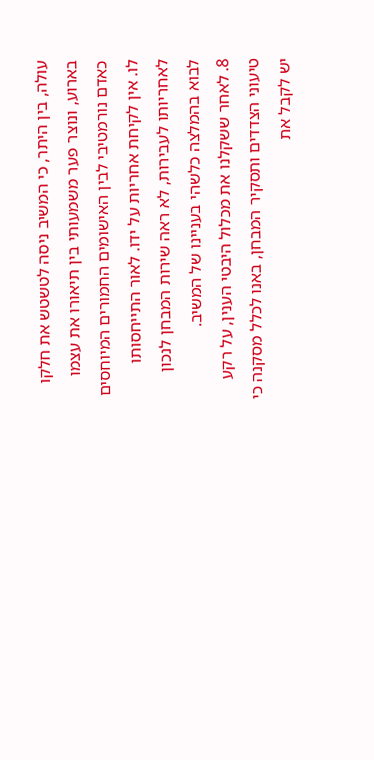עולה, בין היתר, כי המשיב ניסה לטשטש את חלקו בארוע, ונוצר פער משמעותי בין תיאורו את עצמו כאדם נורמטיבי לבין האישומים החמורים המיוחסים לו. אין לקיחת אחריות על ידו. לאור התייחסותו לאחריותו לעבירות, לא ראה שירות המבחן לנכון לבוא בהמלצה כלשהי בעניינו של המשיב.
8. לאחר ששקלנו את מכלול היבטי הענין, על רקע טיעוני הצדדים ותסקיר המבחן, באנו לכלל מסקנה כי יש לקבל את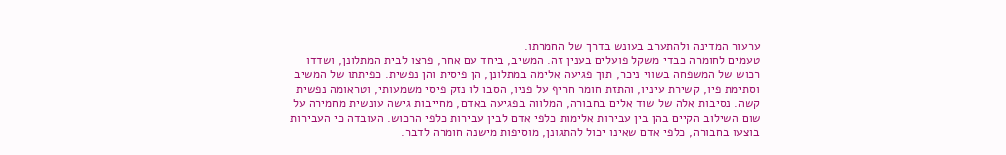ערעור המדינה ולהתערב בעונש בדרך של החמרתו.
טעמים לחומרה כבדי משקל פועלים בענין זה. המשיב, ביחד עם אחר, פרצו לבית המתלונן, ושדדו רכוש של המשפחה בשווי ניכר, תוך פגיעה אלימה במתלונן, הן פיסית והן נפשית. כפיתתו של המשיב וסתימת פיו, קשירת עיניו, והתזת חומר חריף על פניו, הסבו לו נזק פיסי משמעותי, וטראומה נפשית קשה. נסיבות אלה של שוד אלים בחבורה, המלווה בפגיעה באדם, מחייבות גישה עונשית מחמירה על שום השילוב הקיים בהן בין עבירות אלימות כלפי אדם לבין עבירות כלפי הרכוש. העובדה כי העבירות בוצעו בחבורה, כלפי אדם שאינו יכול להתגונן, מוסיפות מישנה חומרה לדבר.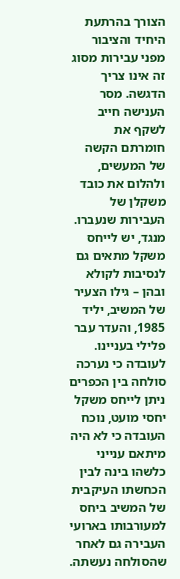הצורך בהרתעת היחיד והציבור מפני עבירות מסוג זה אינו צריך הדגשה. מסר הענישה חייב לשקף את חומרתם הקשה של המעשים, ולהלום את כובד משקלן של העבירות שנעברו.
מנגד, יש לייחס משקל מתאים גם לנסיבות לקולא ובהן – גילו הצעיר של המשיב, יליד 1985, והעדר עבר פלילי בעניינו. לעובדה כי נערכה סולחה בין הכפרים ניתן לייחס משקל יחסי מועט, נוכח העובדה כי לא היה מיתאם ענייני כלשהו בינה לבין הכחשתו העיקבית של המשיב ביחס למעורבותו בארועי העבירה גם לאחר שהסולחה נעשתה.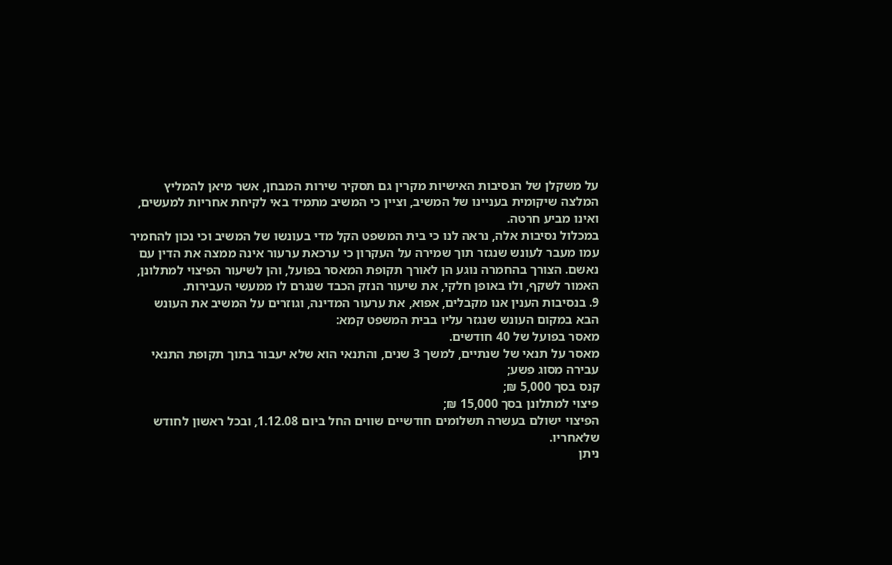על משקלן של הנסיבות האישיות מקרין גם תסקיר שירות המבחן, אשר מיאן להמליץ המלצה שיקומית בעניינו של המשיב, וציין כי המשיב מתמיד באי לקיחת אחריות למעשים, ואינו מביע חרטה.
במכלול נסיבות אלה, נראה לנו כי בית המשפט הקל מדי בעונשו של המשיב וכי נכון להחמיר עמו מעבר לעונש שנגזר תוך שמירה על העקרון כי ערכאת ערעור אינה ממצה את הדין עם נאשם. הצורך בהחמרה נוגע הן לאורך תקופת המאסר בפועל, והן לשיעור הפיצוי למתלונן, האמור לשקף, ולו באופן חלקי, את שיעור הנזק הכבד שנגרם לו ממעשי העבירות.
9. בנסיבות הענין אנו מקבלים, אפוא, את ערעור המדינה, וגוזרים על המשיב את העונש הבא במקום העונש שנגזר עליו בבית המשפט קמא:
מאסר בפועל של 40 חודשים.
מאסר על תנאי של שנתיים, למשך 3 שנים, והתנאי הוא שלא יעבור בתוך תקופת התנאי עבירה מסוג פשע;
קנס בסך 5,000 ₪;
פיצוי למתלונן בסך 15,000 ₪;
הפיצוי ישולם בעשרה תשלומים חודשיים שווים החל ביום 1.12.08, ובכל ראשון לחודש שלאחריו.
ניתן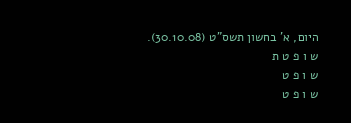היום, א' בחשון תשס"ט (30.10.08).
ש ו פ ט ת
ש ו פ ט
ש ו פ ט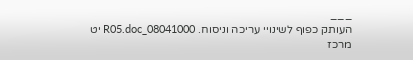___
העותק כפוף לשינויי עריכה וניסוח. 08041000_R05.doc יט
מרכז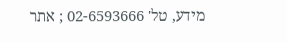מידע, טל' 02-6593666 ; אתר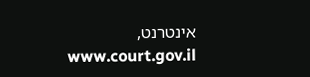אינטרנט, www.court.gov.il